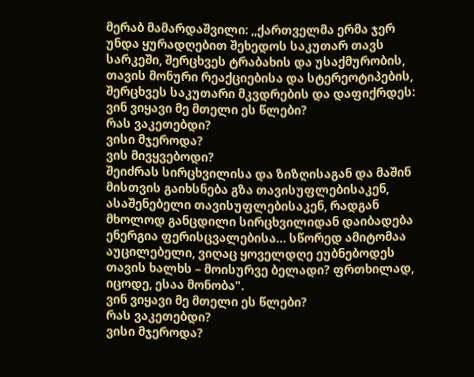მერაბ მამარდაშვილი: ,,ქართველმა ერმა ჯერ უნდა ყურადღებით შეხედოს საკუთარ თავს სარკეში, შერცხვეს ტრაბახის და უსაქმურობის, თავის მონური რეაქციებისა და სტერეოტიპების, შერცხვეს საკუთარი მკვდრების და დაფიქრდეს:
ვინ ვიყავი მე მთელი ეს წლები?
რას ვაკეთებდი?
ვისი მჯეროდა?
ვის მივყვებოდი?
შეიძრას სირცხვილისა და ზიზღისაგან და მაშინ მისთვის გაიხსნება გზა თავისუფლებისაკენ, ასაშენებელი თავისუფლებისაკენ, რადგან მხოლოდ განცდილი სირცხვილიდან დაიბადება ენერგია ფერისცვალებისა… სწორედ ამიტომაა აუცილებელი, ვიღაც ყოველდღე ეუბნებოდეს თავის ხალხს – მოისურვე ბელადი? ფრთხილად, იცოდე, ესაა მონობა".
ვინ ვიყავი მე მთელი ეს წლები?
რას ვაკეთებდი?
ვისი მჯეროდა?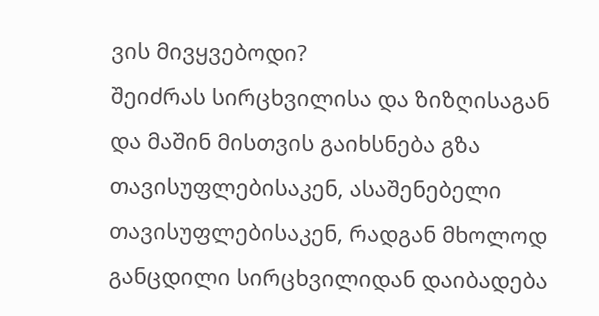ვის მივყვებოდი?
შეიძრას სირცხვილისა და ზიზღისაგან და მაშინ მისთვის გაიხსნება გზა თავისუფლებისაკენ, ასაშენებელი თავისუფლებისაკენ, რადგან მხოლოდ განცდილი სირცხვილიდან დაიბადება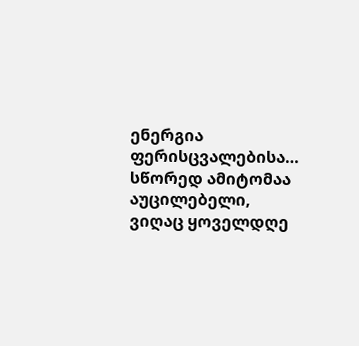ენერგია ფერისცვალებისა… სწორედ ამიტომაა აუცილებელი, ვიღაც ყოველდღე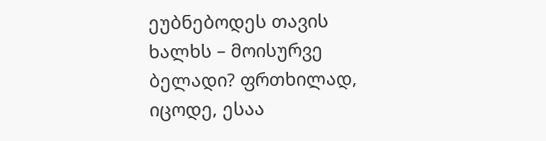ეუბნებოდეს თავის ხალხს – მოისურვე ბელადი? ფრთხილად, იცოდე, ესაა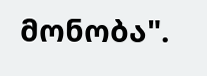მონობა".